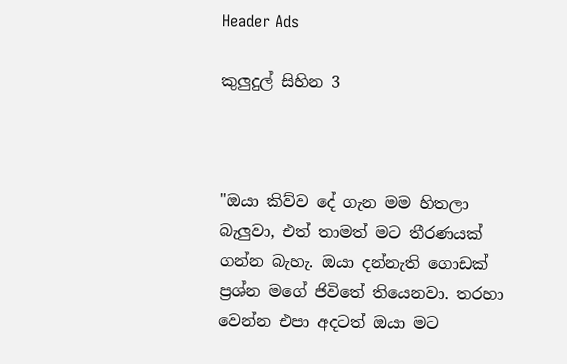Header Ads

කුලුදුල් සිහින 3



"ඔයා කිව්ව දේ ගැන මම හිතලා බැලුවා, එත් තාමත් මට තීරණයක් ගන්න බැහැ. ඔයා දන්නැති ගොඩක් ප්‍රශ්න මගේ ජිවිතේ තියෙනවා. තරහා වෙන්න එපා අදටත් ඔයා මට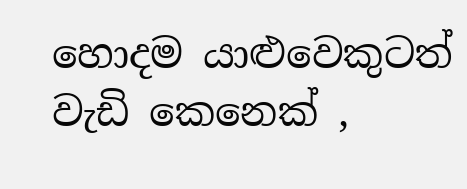හොදම යාළුවෙකුටත් වැඩි කෙනෙක් ,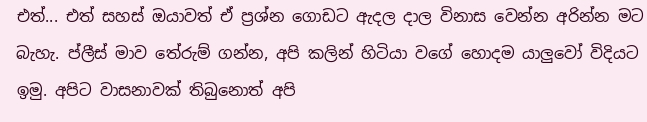එත්... එත් සහස් ඔයාවත් ඒ ප්‍රශ්න ගොඩට ඇදල දාල විනාස වෙන්න අරින්න මට බැහැ. ප්ලීස් මාව තේරුම් ගන්න, අපි කලින් හිටියා වගේ හොදම යාලුවෝ විදියට ඉමු. අපිට වාසනාවක් තිබුනොත් අපි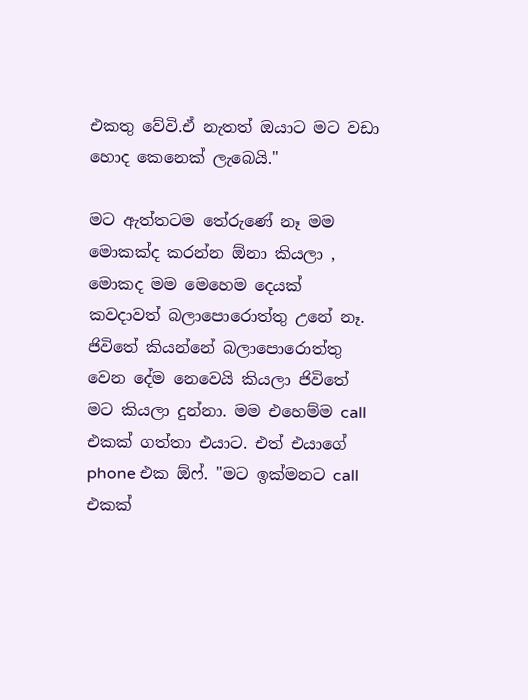එකතු වේවි.ඒ නැතත් ඔයාට මට වඩා හොද කෙනෙක් ලැබෙයි."

මට ඇත්තටම තේරුණේ නෑ මම මොකක්ද කරන්න ඕනා කියලා , මොකද මම මෙහෙම දෙයක් කවදාවත් බලාපොරොත්තු උනේ නෑ. ජිවිතේ කියන්නේ බලාපොරොත්තු වෙන දේම නෙවෙයි කියලා ජිවිතේ මට කියලා දුන්නා. මම එහෙම්ම call එකක් ගත්තා එයාට. එත් එයාගේ phone එක ඕෆ්. "මට ඉක්මනට call එකක්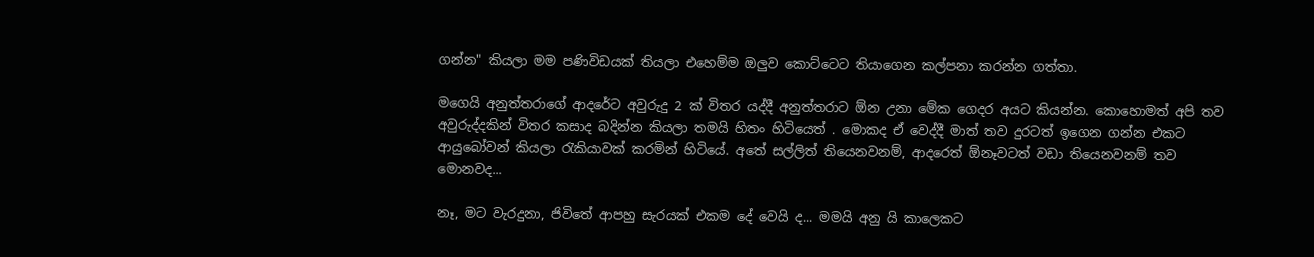ගන්න" කියලා මම පණිවිඩයක් තියලා එහෙම්ම ඔලුව කොට්ටෙට තියාගෙන කල්පනා කරන්න ගත්තා.

මගෙයි අනුත්තරාගේ ආදරේට අවුරුදු 2 ක් විතර යද්දී අනුත්තරාට ඕන උනා මේක ගෙදර අයට කියන්න. කොහොමත් අපි තව අවුරුද්දකින් විතර කසාද බදින්න කියලා තමයි හිතං හිටියෙත් . මොකද ඒ වෙද්දී මාත් තව දුරටත් ඉගෙන ගන්න එකට ආයුබෝවන් කියලා රැකියාවක් කරමින් හිටියේ. අතේ සල්ලිත් තියෙනවනම්, ආදරෙත් ඕනෑවටත් වඩා තියෙනවනම් තව මොනවද...

නෑ, මට වැරදුනා, ජිවිතේ ආපහු සැරයක් එකම දේ වෙයි ද... මමයි අනු යි කාලෙකට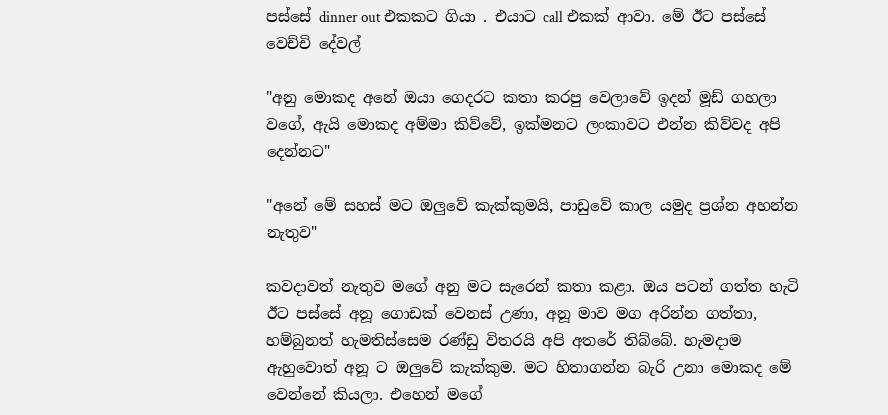පස්සේ dinner out එකකට ගියා . එයාට call එකක් ආවා. මේ ඊට පස්සේ වෙච්චි දේවල්

"අනු මොකද අනේ ඔයා ගෙදරට කතා කරපු වෙලාවේ ඉදන් මූඩ් ගහලා වගේ, ඇයි මොකද අම්මා කිව්වේ, ඉක්මනට ලංකාවට එන්න කිව්වද අපි දෙන්නට"

"අනේ මේ සහස් මට ඔලුවේ කැක්කුමයි, පාඩුවේ කාල යමුද ප්‍රශ්න අහන්න නැතුව"

කවදාවත් නැතුව මගේ අනු මට සැරෙන් කතා කළා. ඔය පටන් ගත්ත හැටි ඊට පස්සේ අනූ ගොඩක් වෙනස් උණා, අනූ මාව මග අරින්න ගත්තා, හම්බුනත් හැමතිස්සෙම රණ්ඩු විතරයි අපි අතරේ තිබ්බේ. හැමදාම ඇහුවොත් අනූ ට ඔලුවේ කැක්කුම. මට හිතාගන්න බැරි උනා මොකද මේ වෙන්නේ කියලා. එහෙන් මගේ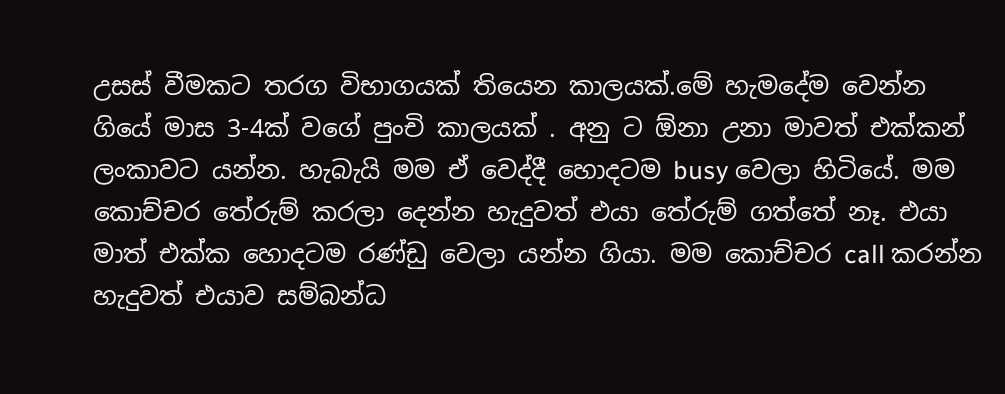උසස් වීමකට තරග විභාගයක් තියෙන කාලයක්.මේ හැමදේම වෙන්න ගියේ මාස 3-4ක් වගේ පුංචි කාලයක් . අනු ට ඕනා උනා මාවත් එක්කන් ලංකාවට යන්න. හැබැයි මම ඒ වෙද්දී හොදටම busy වෙලා හිටියේ. මම කොච්චර තේරුම් කරලා දෙන්න හැදුවත් එයා තේරුම් ගත්තේ නෑ. එයා මාත් එක්ක හොදටම රණ්ඩු වෙලා යන්න ගියා. මම කොච්චර call කරන්න හැදුවත් එයාව සම්බන්ධ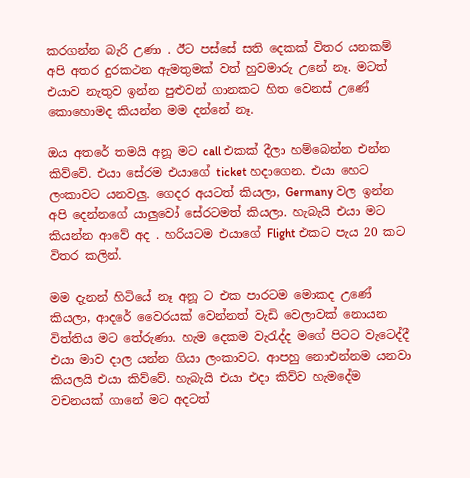කරගන්න බැරි උණා . ඊට පස්සේ සති දෙකක් විතර යනකම් අපි අතර දුරකථන ඇමතුමක් වත් හුවමාරු උනේ නෑ. මටත් එයාව නැතුව ඉන්න පුළුවන් ගානකට හිත වෙනස් උණේ කොහොමද කියන්න මම දන්නේ නෑ.

ඔය අතරේ තමයි අනූ මට call එකක් දීලා හම්බෙන්න එන්න කිව්වේ. එයා සේරම එයාගේ ticket හදාගෙන. එයා හෙට ලංකාවට යනවලු. ගෙදර අයටත් කියලා, Germany වල ඉන්න අපි දෙන්නගේ යාලුවෝ සේරටමත් කියලා. හැබැයි එයා මට කියන්න ආවේ අද . හරියටම එයාගේ Flight එකට පැය 20 කට විතර කලින්.

මම දැනන් හිටියේ නෑ අනූ ට එක පාරටම මොකද උණේ කියලා, ආදරේ වෛරයක් වෙන්නත් වැඩි වෙලාවක් නොයන විත්තිය මට තේරුණා. හැම දෙකම වැරැද්ද මගේ පිටට වැටෙද්දී එයා මාව දාල යන්න ගියා ලංකාවට. ආපහු නොඑන්නම යනවා කියලයි එයා කිව්වේ. හැබැයි එයා එදා කිව්ව හැමදේම වචනයක් ගානේ මට අදටත්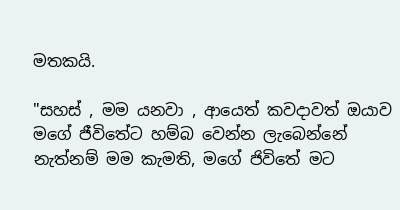මතකයි.

"සහස් , මම යනවා , ආයෙත් කවදාවත් ඔයාව මගේ ජීවිතේට හම්බ වෙන්න ලැබෙන්නේ නැත්නම් මම කැමති, මගේ ජිවිතේ මට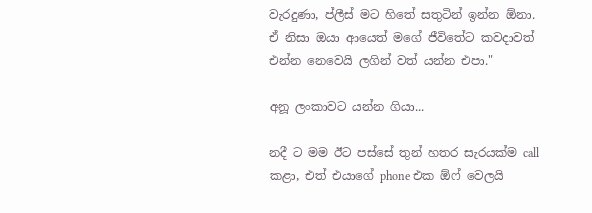වැරදුණා, ප්ලීස් මට හිතේ සතුටින් ඉන්න ඕනා. ඒ නිසා ඔයා ආයෙත් මගේ ජීවිතේට කවදාවත් එන්න නෙවෙයි ලගින් වත් යන්න එපා."

අනූ ලංකාවට යන්න ගියා...

නදී ට මම ඊට පස්සේ තුන් හතර සැරයක්ම call කළා, එත් එයාගේ phone එක ඕෆ් වෙලයි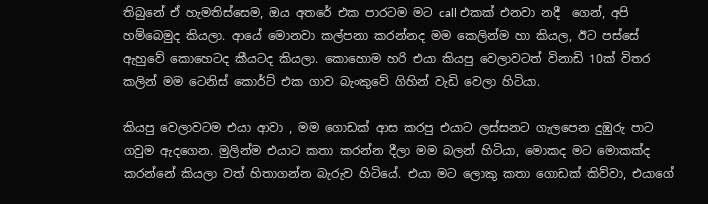තිබුනේ ඒ හැමතිස්සෙම, ඔය අතරේ එක පාරටම මට call එකක් එනවා නදී  ගෙන්, අපි හම්බෙමුද කියලා. ආයේ මොනවා කල්පනා කරන්නද මම කෙලින්ම හා කියල, ඊට පස්සේ ඇහුවේ කොහෙටද කීයටද කියලා. කොහොම හරි එයා කියපු වෙලාවටත් විනාඩි 10ක් විතර කලින් මම ටෙනිස් කොර්ට් එක ගාව බැංකුවේ ගිහින් වැඩි වෙලා හිටියා.

කියපු වෙලාවටම එයා ආවා , මම ගොඩක් ආස කරපු එයාට ලස්සනට ගැලපෙන දුඹුරු පාට ගවුම ඇදගෙන. මුලින්ම එයාට කතා කරන්න දීලා මම බලන් හිටියා, මොකද මට මොකක්ද කරන්නේ කියලා වත් හිතාගන්න බැරුව හිටියේ. එයා මට ලොකු කතා ගොඩක් කිව්වා, එයාගේ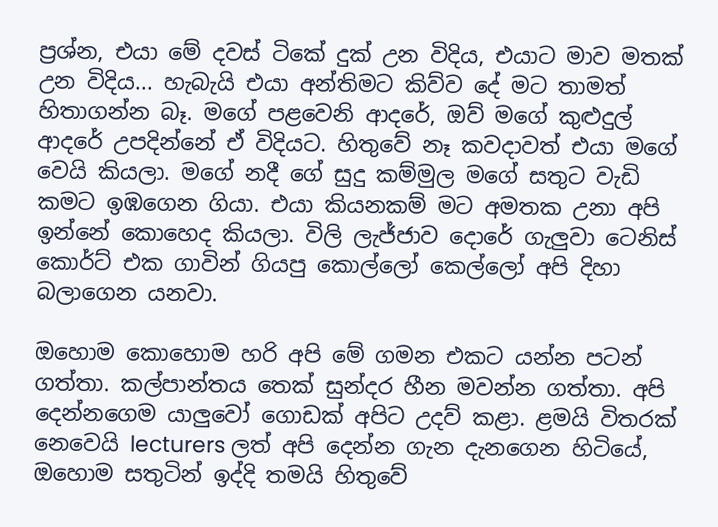ප්‍රශ්න, එයා මේ දවස් ටිකේ දුක් උන විදිය, එයාට මාව මතක් උන විදිය... හැබැයි එයා අන්තිමට කිව්ව දේ මට තාමත් හිතාගන්න බෑ. මගේ පළවෙනි ආදරේ, ඔව් මගේ කුළුදුල් ආදරේ උපදින්නේ ඒ විදියට. හිතුවේ නෑ කවදාවත් එයා මගේ වෙයි කියලා. මගේ නදී ගේ සුදු කම්මුල මගේ සතුට වැඩි කමට ඉඹගෙන ගියා. එයා කියනකම් මට අමතක උනා අපි ඉන්නේ කොහෙද කියලා. විලි ලැජ්ජාව දොරේ ගැලුවා ටෙනිස් කොර්ට් එක ගාවින් ගියපු කොල්ලෝ කෙල්ලෝ අපි දිහා බලාගෙන යනවා.

ඔහොම කොහොම හරි අපි මේ ගමන එකට යන්න පටන් ගත්තා. කල්පාන්තය තෙක් සුන්දර හීන මවන්න ගත්තා. අපි දෙන්නගෙම යාලුවෝ ගොඩක් අපිට උදව් කළා. ළමයි විතරක් නෙවෙයි lecturers ලත් අපි දෙන්න ගැන දැනගෙන හිටියේ,  ඔහොම සතුටින් ඉද්දි තමයි හිතුවේ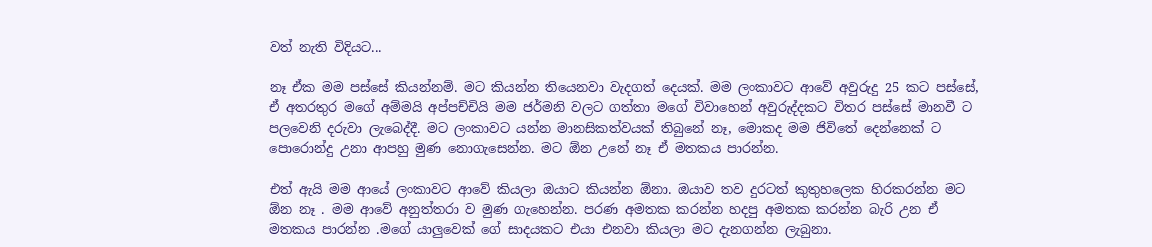වත් නැති විදියට...

නෑ ඒක මම පස්සේ කියන්නම්. මට කියන්න තියෙනවා වැදගත් දෙයක්. මම ලංකාවට ආවේ අවුරුදු 25 කට පස්සේ, ඒ අතරතුර මගේ අම්මයි අප්පච්චියි මම ජර්මනි වලට ගත්තා මගේ විවාහෙන් අවුරුද්දකට විතර පස්සේ මානවී ට  පලවෙනි දරුවා ලැබෙද්දී. මට ලංකාවට යන්න මානසිකත්වයක් තිබුනේ නෑ, මොකද මම ජිවිතේ දෙන්නෙක් ට පොරොන්දු උනා ආපහු මුණ නොගැසෙන්න. මට ඕන උනේ නෑ ඒ මතකය පාරන්න.

එත් ඇයි මම ආයේ ලංකාවට ආවේ කියලා ඔයාට කියන්න ඕනා. ඔයාව තව දුරටත් කුතුහලෙක හිරකරන්න මට ඕන නෑ . මම ආවේ අනුත්තරා ව මුණ ගැහෙන්න. පරණ අමතක කරන්න හදපු අමතක කරන්න බැරි උන ඒ මතකය පාරන්න .මගේ යාලුවෙක් ගේ සාදයකට එයා එනවා කියලා මට දැනගන්න ලැබුනා.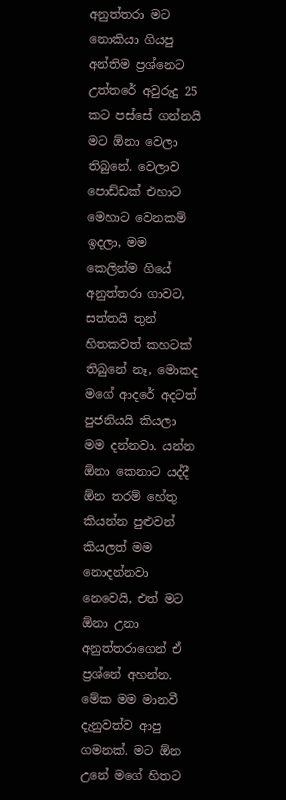අනුත්තරා මට නොකියා ගියපු අන්තිම ප්‍රශ්නෙට උත්තරේ අවුරුදු 25 කට පස්සේ ගන්නයි මට ඕනා වෙලා තිබුනේ. වෙලාව පොඩ්ඩක් එහාට මෙහාට වෙනකම් ඉදලා, මම කෙලින්ම ගියේ අනුත්තරා ගාවට, සත්තයි තුන් හිතකවත් කහටක් තිබුනේ නෑ, මොකද මගේ ආදරේ අදටත් පුජනියයි කියලා මම දන්නවා. යන්න ඕනා කෙනාට යද්දී ඕන තරම් හේතු කියන්න පුළුවන් කියලත් මම නොදන්නවා නෙවෙයි, එත් මට ඕනා උනා අනුත්තරාගෙන් ඒ ප්‍රශ්නේ අහන්න. මේක මම මානවී දැනුවත්ව ආපු ගමනක්. මට ඕන උනේ මගේ හිතට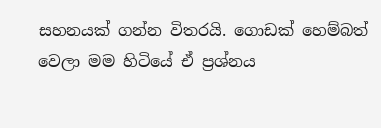සහනයක් ගන්න විතරයි. ගොඩක් හෙම්බත් වෙලා මම හිටියේ ඒ ප්‍රශ්නය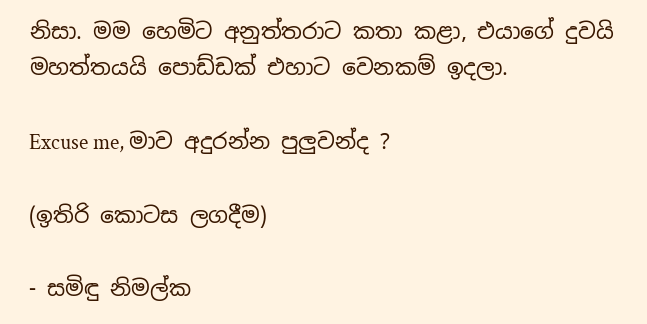නිසා. මම හෙමිට අනුත්තරාට කතා කළා, එයාගේ දුවයි මහත්තයයි පොඩ්ඩක් එහාට වෙනකම් ඉදලා.

Excuse me, මාව අදුරන්න පුලුවන්ද ?

(ඉතිරි කොටස ලගදීම)

- සමිඳු නිමල්ක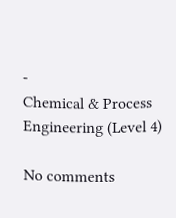-
Chemical & Process Engineering (Level 4)

No comments